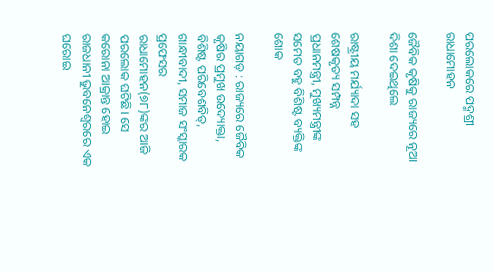ପରଲୋକରେ ପଦ୍ମଶ୍ରୀ ରାଧାମୋହନ

ଜୈବିକ କୃଷିକୁ ରାଜ୍ୟରେ ନୂଆ ଦିଶା ଦେଇଥିଲେ

ରାଷ୍ଟ୍ରୀୟ ମର୍ଯ୍ୟାଦା ସହ ଶେଷକୃତ୍ୟ ସମ୍ପନ୍ନ
ପ୍ରଧାନମନ୍ତ୍ରୀ, ମୁଖ୍ୟମନ୍ତ୍ରୀଙ୍କ ସମେତ ବହୁ ବିଶିଷ୍ଟ ବ୍ୟକ୍ତିଙ୍କ ଶୋକ

ନୟାଗଡ଼ : ରାଜ୍ୟରେ ଜୈବିକ କୃଷିର ପ୍ରମୁଖ ଉଦ୍ୟୋକ୍ତା, ବିଶିଷ୍ଟ ପରିବେଶବିତ୍‌, ଗାନ୍ଧୀବାଦୀ, ସମାଜ ସଂସ୍କାରକ ପ୍ରଫେସର ରାଧାମୋହନ(୭୮)ଙ୍କର ଆଜି ପରଲୋକ ଘଟିଛି। ସେ କରୋନା ଆକ୍ରାନ୍ତ ହୋଇ ରାଜଧାନୀ ଭୁବନେଶ୍ବରରେ ଏକ ଘରୋଇ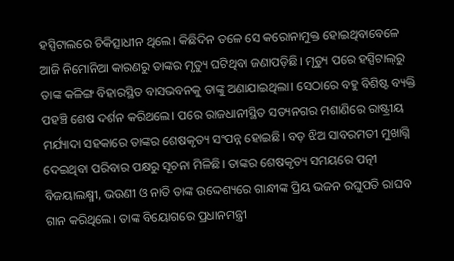ହସ୍ପିଟାଲରେ ଚିକିତ୍ସାଧୀନ ଥିଲେ। କିଛିଦିନ ତଳେ ସେ କରୋନାମୁକ୍ତ ହୋଇଥିବାବେଳେ ଆଜି ନିମୋନିଆ କାରଣରୁ ତାଙ୍କର ମୃତ୍ୟୁ ଘଟିଥିବା ଜଣାପଡ଼ିଛି। ମୃତ୍ୟୁ ପରେ ହସ୍ପିଟାଲ୍‌ରୁ ତାଙ୍କ କଳିଙ୍ଗ ବିହାରସ୍ଥିତ ବାସଭବନକୁ ତାଙ୍କୁ ଅଣାଯାଇଥିଲା। ସେଠାରେ ବହୁ ବିଶିଷ୍ଟ ବ୍ୟକ୍ତି ପହଞ୍ଚି ଶେଷ ଦର୍ଶନ କରିଥଲେ। ପରେ ରାଜଧାନୀସ୍ଥିତ ସତ୍ୟନଗର ମଶାଣିରେ ରାଷ୍ଟ୍ରୀୟ ମର୍ଯ୍ୟାଦା ସହକାରେ ତାଙ୍କର ଶେଷକୃତ୍ୟ ସଂପନ୍ନ ହୋଇଛି। ବଡ଼ ଝିଅ ସାବରମତୀ ମୁଖାଗ୍ନି ଦେଇଥିବା ପରିବାର ପକ୍ଷରୁ ସୂଚନା ମିଳିଛି। ତାଙ୍କର ଶେଷକୃତ୍ୟ ସମୟରେ ପତ୍ନୀ ବିଜୟାଲକ୍ଷ୍ମୀ, ଭଉଣୀ ଓ ନାତି ତାଙ୍କ ଉଦ୍ଦେଶ୍ୟରେ ଗାନ୍ଧୀଙ୍କ ପ୍ରିୟ ଭଜନ ରଘୁପତି ରାଘବ ଗାନ କରିଥିଲେ। ତାଙ୍କ ବିୟୋଗରେ ପ୍ରଧାନମନ୍ତ୍ରୀ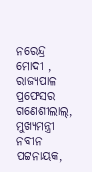ନରେନ୍ଦ୍ର ମୋଦୀ , ରାଜ୍ୟପାଳ ପ୍ରଫେସର ଗଣେଶୀଲାଲ୍‌, ମୁଖ୍ୟମନ୍ତ୍ରୀ ନବୀନ ପଟ୍ଟନାୟକ,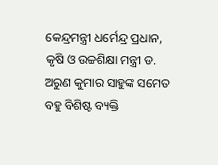କେନ୍ଦ୍ରମନ୍ତ୍ରୀ ଧର୍ମେନ୍ଦ୍ର ପ୍ରଧାନ, କୃଷି ଓ ଉଚ୍ଚଶିକ୍ଷା ମନ୍ତ୍ରୀ ଡ. ଅରୁଣ କୁମାର ସାହୁଙ୍କ ସମେତ ବହୁ ବିଶିଷ୍ଟ ବ୍ୟକ୍ତି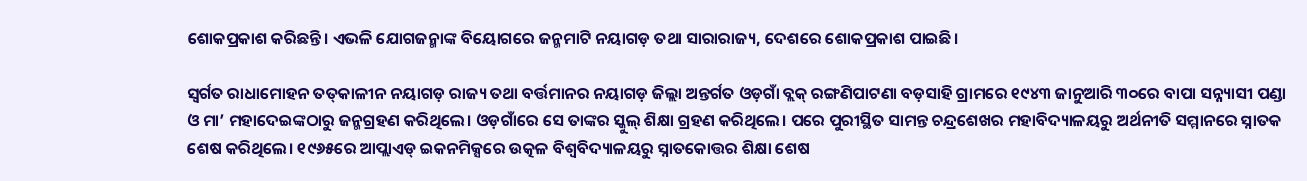ଶୋକପ୍ରକାଶ କରିଛନ୍ତି। ଏଭଳି ଯୋଗଜନ୍ମାଙ୍କ ବିୟୋଗରେ ଜନ୍ମମାଟି ନୟାଗଡ଼ ତଥା ସାରାରାଜ୍ୟ, ଦେଶରେ ଶୋକପ୍ରକାଶ ପାଇଛି।

ସ୍ବର୍ଗତ ରାଧାମୋହନ ତତ୍‌କାଳୀନ ନୟାଗଡ଼ ରାଜ୍ୟ ତଥା ବର୍ତ୍ତମାନର ନୟାଗଡ଼ ଜିଲ୍ଲା ଅନ୍ତର୍ଗତ ଓଡ଼ଗାଁ ବ୍ଲକ୍‌ ରଙ୍ଗଣିପାଟଣା ବଡ଼ସାହି ଗ୍ରାମରେ ୧୯୪୩ ଜାନୁଆରି ୩୦ରେ ବାପା ସନ୍ନ୍ୟାସୀ ପଣ୍ଡା ଓ ମା’ ମହାଦେଇଙ୍କଠାରୁ ଜନ୍ମଗ୍ରହଣ କରିଥିଲେ। ଓଡ଼ଗାଁରେ ସେ ତାଙ୍କର ସ୍କୁଲ୍‌ ଶିକ୍ଷା ଗ୍ରହଣ କରିଥିଲେ। ପରେ ପୁରୀସ୍ଥିତ ସାମନ୍ତ ଚନ୍ଦ୍ରଶେଖର ମହାବିଦ୍ୟାଳୟରୁ ଅର୍ଥନୀତି ସମ୍ମାନରେ ସ୍ନାତକ ଶେଷ କରିଥି‌ଲେ। ୧୯୬୫ରେ ଆପ୍ଲାଏଡ୍‌ ଇକନମିକ୍ସରେ ଉତ୍କଳ ବିଶ୍ବବିଦ୍ୟାଳୟରୁ ସ୍ନାତକୋତ୍ତର ଶିକ୍ଷା ଶେଷ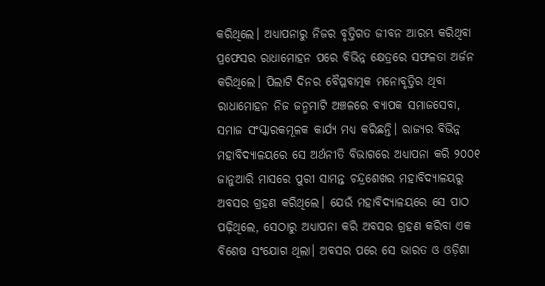କରିଥି‌ଲେ। ଅଧ୍ୟାପନାରୁ ନିଜର ବୃତ୍ତିଗତ ଜୀବନ ଆରମ୍ଭ କରିଥିବା ପ୍ରଫେସର ରାଧାମୋହନ ପରେ ବିଭିନ୍ନ କ୍ଷେତ୍ରରେ ସଫଳତା ଅର୍ଜନ କରିଥିଲେ। ପିଲାଟି ଦିନର ବୈପ୍ଳବାତ୍ମକ ମନୋବୃତ୍ତିର ଥିବା ରାଧାମୋହନ ନିଜ ଜନ୍ମମାଟି ଅଞ୍ଚଳରେ ବ୍ୟାପକ ସମାଜସେବା, ସମାଜ ସଂସ୍କାରକମୂଳକ କାର୍ଯ୍ୟ ମଧ୍ୟ କରିଛନ୍ତି। ରାଜ୍ୟର ବିଭିନ୍ନ ମହାବିଦ୍ୟାଳୟରେ ସେ ଅର୍ଥନୀତି ବିଭାଗରେ ଅଧ୍ୟାପନା କରି ୨୦୦୧ ଜାନୁଆରି ମାସରେ ପୁରୀ ସାମନ୍ତ ଚନ୍ଦ୍ରଶେଖର ମହାବିଦ୍ୟାଳୟରୁ ଅବସର ଗ୍ରହଣ କରିଥିଲେ। ଯେଉଁ ମହାବିଦ୍ୟାଳୟରେ ସେ ପାଠ ପଢ଼ିଥିଲେ, ସେଠାରୁ ଅଧ୍ୟାପନା କରି ଅବସର ଗ୍ରହଣ କରିବା ଏକ ବିଶେଷ ସଂଯୋଗ ଥିଲା। ଅବସର ପରେ ସେ ଭାରତ ଓ ଓଡ଼ିଶା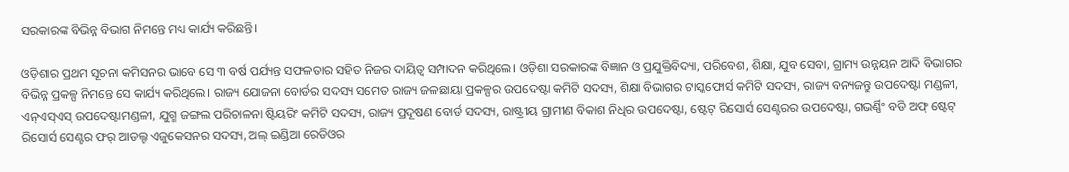ସରକାରଙ୍କ ବିଭିନ୍ନ ବିଭାଗ ନିମନ୍ତେ ମଧ୍ୟ କାର୍ଯ୍ୟ କରିଛନ୍ତି।

ଓଡ଼ିଶାର ପ୍ରଥମ ସୂଚନା କମିସନର ଭାବେ ସେ ୩ ବର୍ଷ ପର୍ଯ୍ୟନ୍ତ ସଫଳତାର ସହିତ ନିଜର ଦାୟିତ୍ବ ସମ୍ପାଦନ କରିଥିଲେ। ଓଡ଼ିଶା ସରକାରଙ୍କ ବିଜ୍ଞାନ ଓ ପ୍ରଯୁକ୍ତିବିଦ୍ୟା, ପରିବେଶ, ଶିକ୍ଷା, ଯୁବ ସେବା, ଗ୍ରାମ୍ୟ ଉନ୍ନୟନ ଆଦି ବିଭାଗର ବିଭିନ୍ନ ପ୍ରକଳ୍ପ ନିମନ୍ତେ ସେ କାର୍ଯ୍ୟ କରିଥିଲେ। ରାଜ୍ୟ ଯୋଜନା ବୋର୍ଡର ସଦସ୍ୟ ସମେତ ରାଜ୍ୟ ଜଳଛାୟା ପ୍ରକଳ୍ପର ଉପଦେଷ୍ଟା କମିଟି ସଦସ୍ୟ, ଶିକ୍ଷା ବିଭାଗର ଟାସ୍କଫୋର୍ସ କମିଟି ସଦସ୍ୟ, ରାଜ୍ୟ ବନ୍ୟଜନ୍ତୁ ଉପଦେଷ୍ଟା ମଣ୍ଡଳୀ, ଏନ୍‌ଏସ୍‌ଏସ୍‌ ଉପଦେଷ୍ଟାମଣ୍ଡଳୀ, ଯୁଗ୍ମ ଜଙ୍ଗଲ ପରିଚାଳନା ଷ୍ଟିୟରିଂ କମିଟି ସଦସ୍ୟ, ରାଜ୍ୟ ପ୍ରଦୂଷଣ ବୋର୍ଡ ସଦସ୍ୟ, ରାଷ୍ଟ୍ରୀୟ ଗ୍ରାମୀଣ ବିକାଶ ନିଧିର ଉପଦେଷ୍ଟା, ଷ୍ଟେଟ୍‌ ରିସୋର୍ସ ସେଣ୍ଟରର ଉପଦେଷ୍ଟା, ଗଭର୍ଣ୍ଣିଂ ବଡି ଅଫ୍‌ ‌ଷ୍ଟେଟ୍‌ ରିସୋର୍ସ ସେଣ୍ଟର ଫର୍‌ ଆଡଲ୍ଟ ଏଜୁକେସନର ସଦସ୍ୟ, ଅଲ୍‌ ଇଣ୍ଡିଆ ରେଡିଓର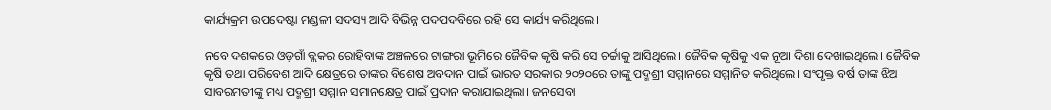କାର୍ଯ୍ୟକ୍ରମ ଉପଦେଷ୍ଟା ମଣ୍ଡଳୀ ସଦସ୍ୟ ଆଦି ବିଭିନ୍ନ ପଦପଦବିରେ ରହି ସେ କାର୍ଯ୍ୟ କରିଥିଲେ।

ନବେ ଦଶକରେ ଓଡ଼ଗାଁ ବ୍ଲକର ରୋହିବାଙ୍କ ଅଞ୍ଚଳରେ ଟାଙ୍ଗରା ଭୂମିରେ ଜୈବିକ କୃଷି କରି ସେ ଚର୍ଚ୍ଚାକୁ ଆସିଥିଲେ। ଜୈବିକ କୃଷିକୁ ଏକ ନୂଆ ଦିଶା ଦେଖାଇଥିଲେ। ଜୈବିକ କୃଷି ତଥା ପରିବେଶ ଆଦି କ୍ଷେତ୍ରରେ ତାଙ୍କର ବିଶେଷ ଅବଦାନ ପାଇଁ ଭାରତ ସରକାର ୨୦୨୦‌ରେ ତାଙ୍କୁ ପଦ୍ମଶ୍ରୀ ସମ୍ମାନରେ ସମ୍ମାନିତ କରିଥିଲେ। ସଂପୃକ୍ତ ବର୍ଷ ତାଙ୍କ ଝିଅ ସାବରମତୀଙ୍କୁ ମଧ୍ୟ ପଦ୍ମଶ୍ରୀ ସମ୍ମାନ ସମାନକ୍ଷେତ୍ର ପାଇଁ ପ୍ରଦାନ କରାଯାଇଥିଲା। ଜନସେବା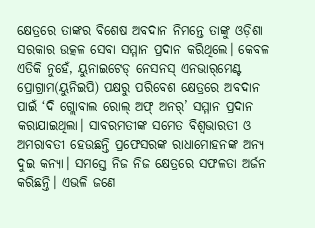କ୍ଷେତ୍ରରେ ତାଙ୍କର ବିଶେଷ ଅବଦାନ ନିମନ୍ତେ ତାଙ୍କୁ ଓଡ଼ିଶା ସରକାର ଉତ୍କଳ ସେବା ସମ୍ମାନ ପ୍ରଦାନ କରିଥିଲେ। କେବଳ ଏତିକି ନୁହେଁ, ୟୁନାଇଟେଡ୍‌ ନେସନସ୍‌ ଏନଭାର୍‌ମେଣ୍ଟ ପ୍ରୋଗ୍ରାମ(ୟୁନିଇପି) ପକ୍ଷରୁ ପରିବେଶ କ୍ଷେତ୍ରରେ ଅବଦାନ ପାଇଁ ‘ଦି ଗ୍ଲୋବାଲ ରୋଲ୍‌ ଅଫ୍‌ ଅନର୍‌’ ସମ୍ମାନ ପ୍ରଦାନ କରାଯାଇଥିଲା। ସାବରମତୀଙ୍କ ସମେତ ବିଶ୍ବଭାରତୀ ଓ ଅମରାବତୀ ‌ହେଉଛନ୍ତି ପ୍ରଫେସରଙ୍କ ରାଧାମୋହନଙ୍କ ଅନ୍ୟ ଦୁଇ କନ୍ୟା। ସମସ୍ତେ ନିଜ ନିଜ କ୍ଷେତ୍ରରେ ସଫଳତା ଅର୍ଜନ କରିଛନ୍ତି। ଏଭଳି ଜଣେ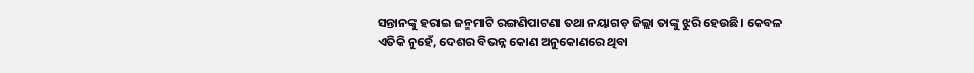ସନ୍ତାନଙ୍କୁ ହରାଇ ଜନ୍ମମାଟି ରଙ୍ଗଣିପାଟଣା ତଥା ନୟାଗଡ଼ ଜିଲ୍ଲା ତାଙ୍କୁ ଝୁରି ହେଉଛି। କେବଳ ଏତିକି ନୁହେଁ, ଦେଶର ବିଭନ୍ନ କୋଣ ଅନୁକୋଣରେ ଥିବା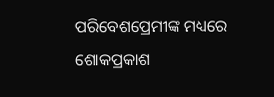ପରିବେଶପ୍ରେମୀଙ୍କ ମଧ୍ୟରେ ଶୋକପ୍ରକାଶ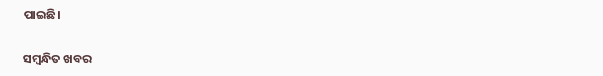ପାଇଛି।

ସମ୍ବନ୍ଧିତ ଖବର